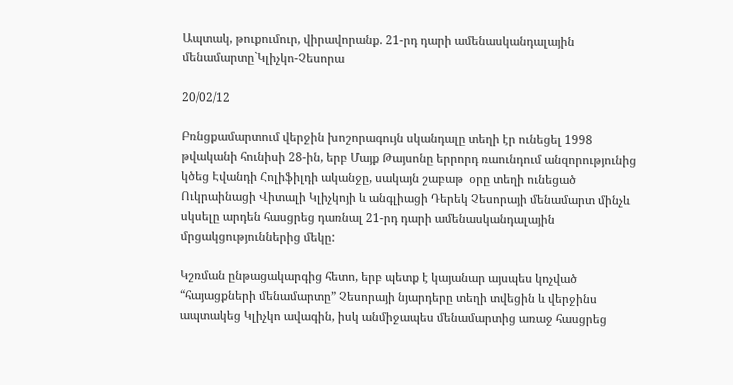Ապտակ, թուքումուր, վիրավորանք. 21-րդ դարի ամենասկանդալային մենամարտը`Կլիչկո-Չեսորա

20/02/12

Բռնցքամարտում վերջին խոշորագույն սկանդալը տեղի էր ունեցել 1998 թվականի հունիսի 28-ին, երբ Մայք Թայսոնը երրորդ ռաունդում անզորությունից կծեց Էվանդի Հոլիֆիլդի ականջը, սակայն շաբաթ  օրը տեղի ունեցած Ուկրաինացի Վիտալի Կլիչկոյի և անգլիացի Դերեկ Չեսորայի մենամարտ մինչև սկսելը արդեն հասցրեց դառնալ 21-րդ դարի ամենասկանդալային մրցակցություններից մեկը:

Կշռման ընթացակարգից հետո, երբ պետք է կայանար այսպես կոչված “հայացքների մենամարտը” Չեսորայի նյարդերը տեղի տվեցին և վերջինս ապտակեց Կլիչկո ավագին, իսկ անմիջապես մենամարտից առաջ հասցրեց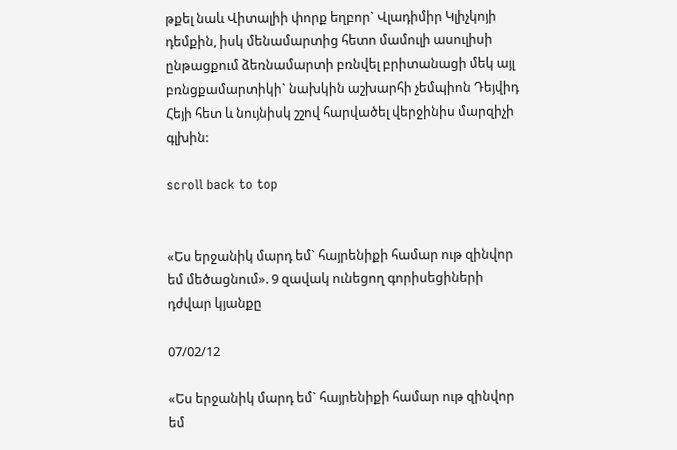թքել նաև Վիտալիի փորք եղբոր` Վլադիմիր Կլիչկոյի դեմքին, իսկ մենամարտից հետո մամուլի ասուլիսի ընթացքում ձեռնամարտի բռնվել բրիտանացի մեկ այլ բռնցքամարտիկի` նախկին աշխարհի չեմպիոն Դեյվիդ Հեյի հետ և նույնիսկ շշով հարվածել վերջինիս մարզիչի գլխին:

scroll back to top


«Ես երջանիկ մարդ եմ` հայրենիքի համար ութ զինվոր եմ մեծացնում». 9 զավակ ունեցող գորիսեցիների դժվար կյանքը

07/02/12

«Ես երջանիկ մարդ եմ` հայրենիքի համար ութ զինվոր եմ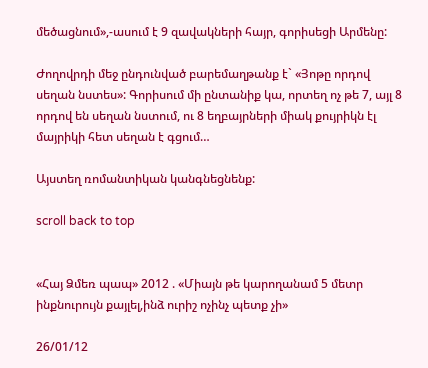մեծացնում»,-ասում է 9 զավակների հայր, գորիսեցի Արմենը:

Ժողովրդի մեջ ընդունված բարեմաղթանք է` «Յոթը որդով սեղան նստես»: Գորիսում մի ընտանիք կա, որտեղ ոչ թե 7, այլ 8 որդով են սեղան նստում, ու 8 եղբայրների միակ քույրիկն էլ մայրիկի հետ սեղան է գցում…

Այստեղ ռոմանտիկան կանգնեցնենք:

scroll back to top


«Հայ Ձմեռ պապ» 2012 . «Միայն թե կարողանամ 5 մետր ինքնուրույն քայլել,ինձ ուրիշ ոչինչ պետք չի»

26/01/12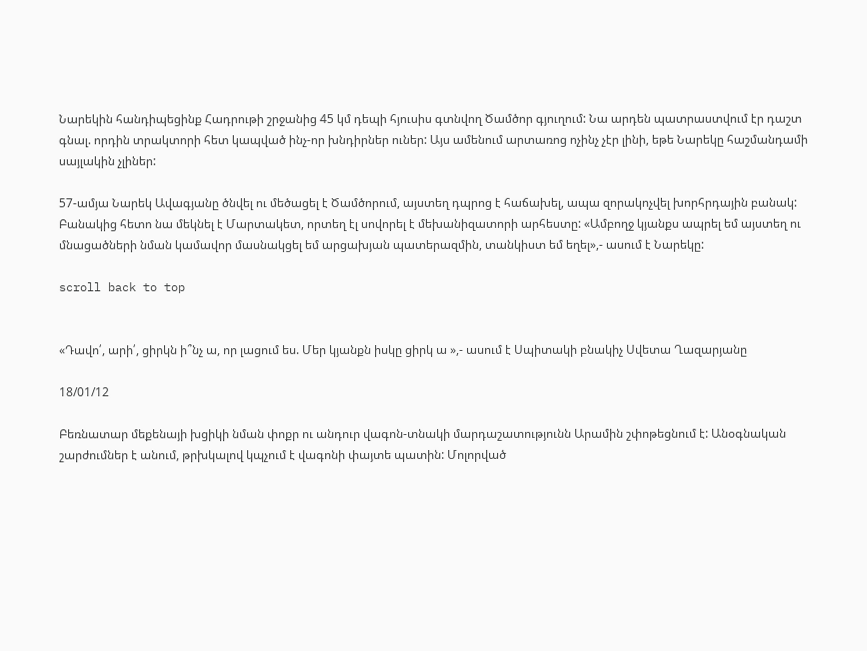Նարեկին հանդիպեցինք Հադրութի շրջանից 45 կմ դեպի հյուսիս գտնվող Ծամծոր գյուղում: Նա արդեն պատրաստվում էր դաշտ գնալ. որդին տրակտորի հետ կապված ինչ-որ խնդիրներ ուներ: Այս ամենում արտառոց ոչինչ չէր լինի, եթե Նարեկը հաշմանդամի սայլակին չլիներ:

57-ամյա Նարեկ Ավագյանը ծնվել ու մեծացել է Ծամծորում, այստեղ դպրոց է հաճախել, ապա զորակոչվել խորհրդային բանակ: Բանակից հետո նա մեկնել է Մարտակետ, որտեղ էլ սովորել է մեխանիզատորի արհեստը: «Ամբողջ կյանքս ապրել եմ այստեղ ու մնացածների նման կամավոր մասնակցել եմ արցախյան պատերազմին, տանկիստ եմ եղել»,- ասում է Նարեկը:

scroll back to top


«Դավո՛, արի՛, ցիրկն ի՞նչ ա, որ լացում ես. Մեր կյանքն իսկը ցիրկ ա »,- ասում է Սպիտակի բնակիչ Սվետա Ղազարյանը

18/01/12

Բեռնատար մեքենայի խցիկի նման փոքր ու անդուր վագոն-տնակի մարդաշատությունն Արամին շփոթեցնում է: Անօգնական շարժումներ է անում, թրխկալով կպչում է վագոնի փայտե պատին: Մոլորված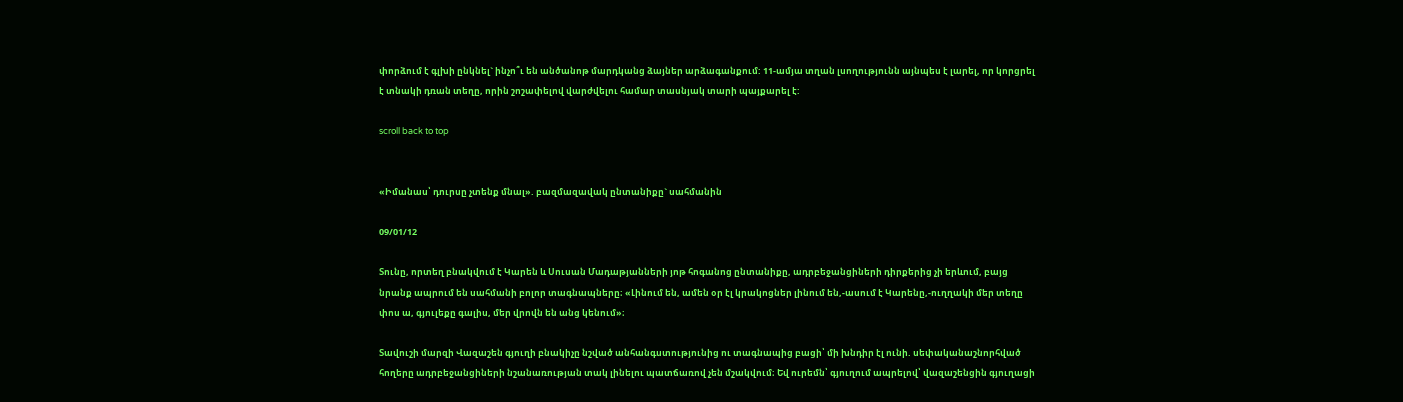փորձում է գլխի ընկնել` ինչո՞ւ են անծանոթ մարդկանց ձայներ արձագանքում: 11-ամյա տղան լսողությունն այնպես է լարել, որ կորցրել է տնակի դռան տեղը, որին շոշափելով վարժվելու համար տասնյակ տարի պայքարել է:

scroll back to top


«Իմանաս՝ դուրսը չտենք մնալ». բազմազավակ ընտանիքը` սահմանին

09/01/12

Տունը, որտեղ բնակվում է Կարեն և Սուսան Մադաթյանների յոթ հոգանոց ընտանիքը, ադրբեջանցիների դիրքերից չի երևում, բայց նրանք ապրում են սահմանի բոլոր տագնապները։ «Լինում են, ամեն օր էլ կրակոցներ լինում են,-ասում է Կարենը,-ուղղակի մեր տեղը փոս ա, գյուլեքը գալիս, մեր վրովն են անց կենում»։

Տավուշի մարզի Վազաշեն գյուղի բնակիչը նշված անհանգստությունից ու տագնապից բացի՝ մի խնդիր էլ ունի. սեփականաշնորհված հողերը ադրբեջանցիների նշանառության տակ լինելու պատճառով չեն մշակվում։ Եվ ուրեմն՝ գյուղում ապրելով՝ վազաշենցին գյուղացի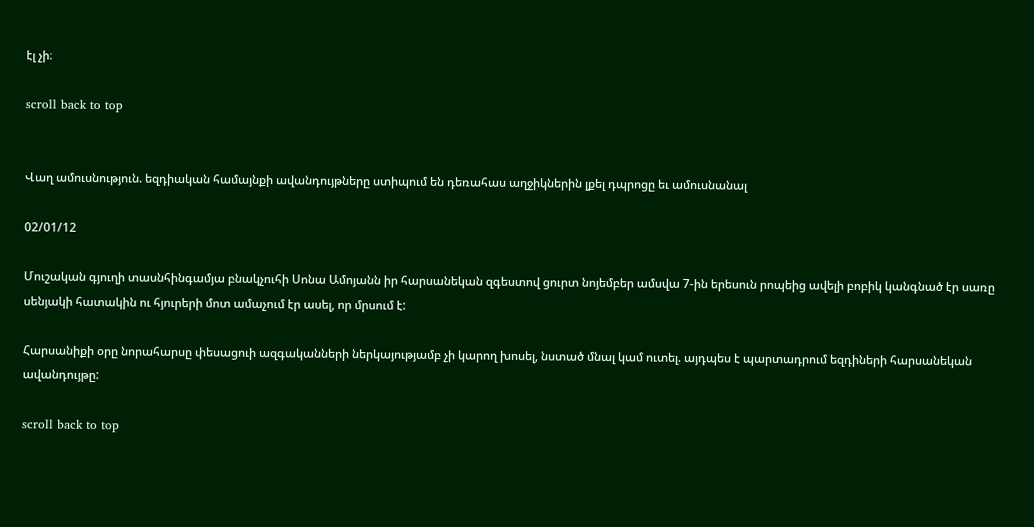էլ չի։

scroll back to top


Վաղ ամուսնություն. եզդիական համայնքի ավանդույթները ստիպում են դեռահաս աղջիկներին լքել դպրոցը եւ ամուսնանալ

02/01/12

Մուշական գյուղի տասնհինգամյա բնակչուհի Սոնա Ամոյանն իր հարսանեկան զգեստով ցուրտ նոյեմբեր ամսվա 7-ին երեսուն րոպեից ավելի բոբիկ կանգնած էր սառը սենյակի հատակին ու հյուրերի մոտ ամաչում էր ասել, որ մրսում է:

Հարսանիքի օրը նորահարսը փեսացուի ազգականների ներկայությամբ չի կարող խոսել, նստած մնալ կամ ուտել. այդպես է պարտադրում եզդիների հարսանեկան ավանդույթը:

scroll back to top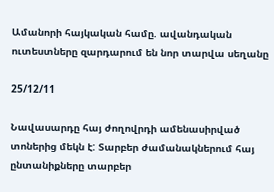Ամանորի հայկական համը. ավանդական ուտեստները զարդարում են նոր տարվա սեղանը

25/12/11

Նավասարդը հայ ժողովրդի ամենասիրված տոներից մեկն է: Տարբեր ժամանակներում հայ ընտանիքները տարբեր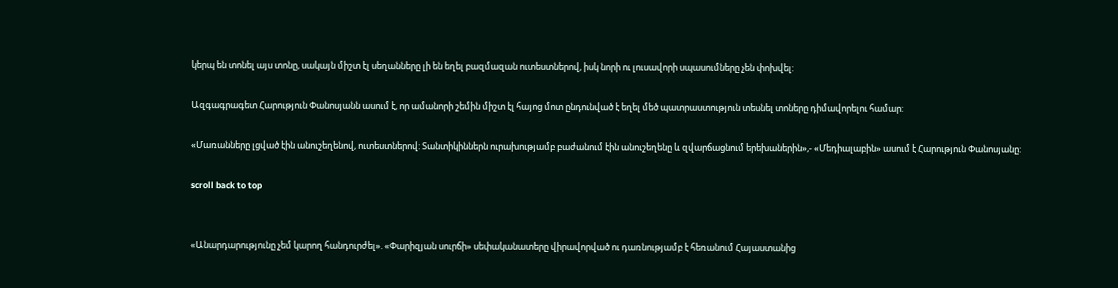կերպ են տոնել այս տոնը, սակայն միշտ էլ սեղանները լի են եղել բազմազան ուտեստներով, իսկ նորի ու լուսավորի սպասումները չեն փոխվել:

Ազգագրագետ Հարություն Փանոսյանն ասում է, որ ամանորի շեմին միշտ էլ հայոց մոտ ընդունված է եղել մեծ պատրաստություն տեսնել տոները դիմավորելու համար:

«Մառանները լցված էին անուշեղենով, ուտեստներով: Տանտիկիններն ուրախությամբ բաժանում էին անուշեղենը և զվարճացնում երեխաներին»,- «Մեդիալաբին» ասում է Հարություն Փանոսյանը:

scroll back to top


«Անարդարությունը չեմ կարող հանդուրժել». «Փարիզյան սուրճի» սեփականատերը վիրավորված ու դառնությամբ է հեռանում Հայաստանից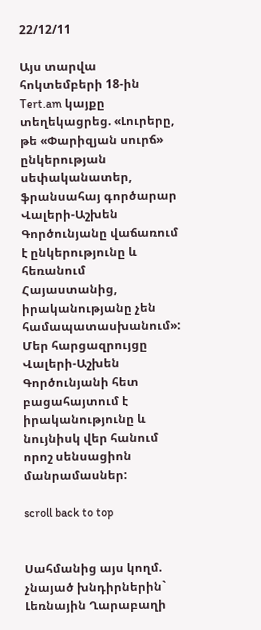22/12/11

Այս տարվա հոկտեմբերի 18-ին Tert.am կայքը տեղեկացրեց. «Լուրերը, թե «Փարիզյան սուրճ» ընկերության սեփականատեր, ֆրանսահայ գործարար Վալերի-Աշխեն Գործունյանը վաճառում է ընկերությունը և հեռանում Հայաստանից, իրականությանը չեն համապատասխանում»: Մեր հարցազրույցը Վալերի-Աշխեն Գործունյանի հետ բացահայտում է իրականությունը և նույնիսկ վեր հանում որոշ սենսացիոն մանրամասներ:

scroll back to top


Սահմանից այս կողմ. չնայած խնդիրներին` Լեռնային Ղարաբաղի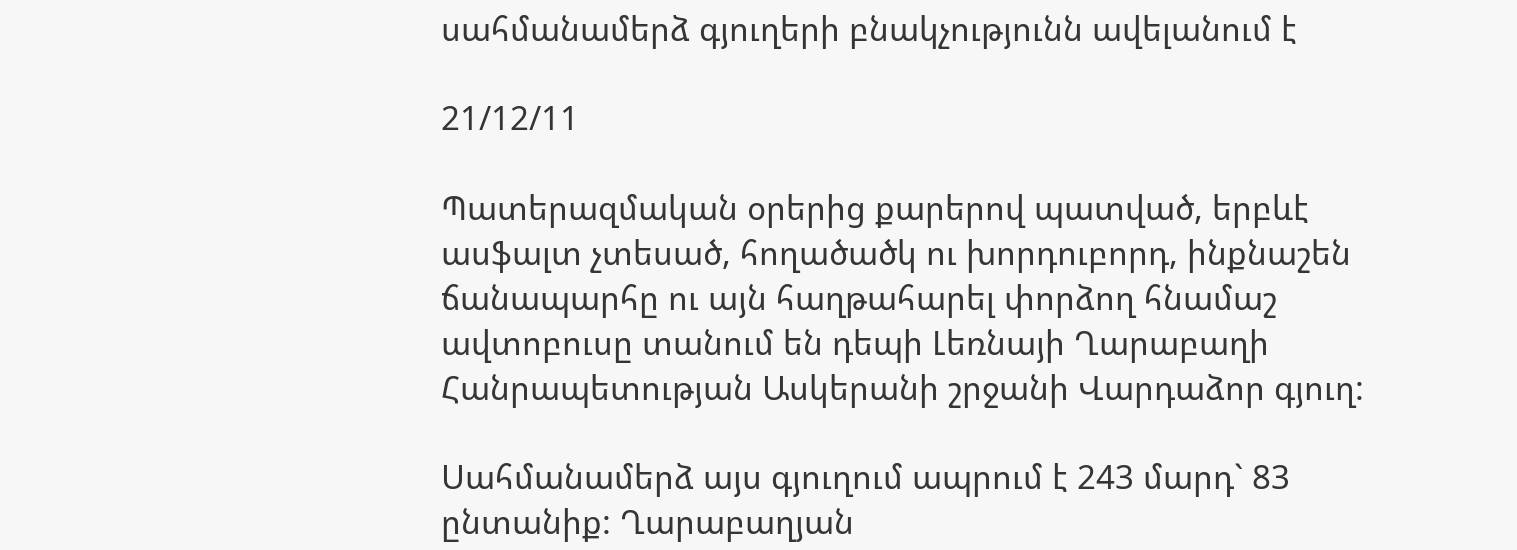սահմանամերձ գյուղերի բնակչությունն ավելանում է

21/12/11

Պատերազմական օրերից քարերով պատված, երբևէ ասֆալտ չտեսած, հողածածկ ու խորդուբորդ, ինքնաշեն ճանապարհը ու այն հաղթահարել փորձող հնամաշ ավտոբուսը տանում են դեպի Լեռնայի Ղարաբաղի Հանրապետության Ասկերանի շրջանի Վարդաձոր գյուղ:

Սահմանամերձ այս գյուղում ապրում է 243 մարդ` 83 ընտանիք: Ղարաբաղյան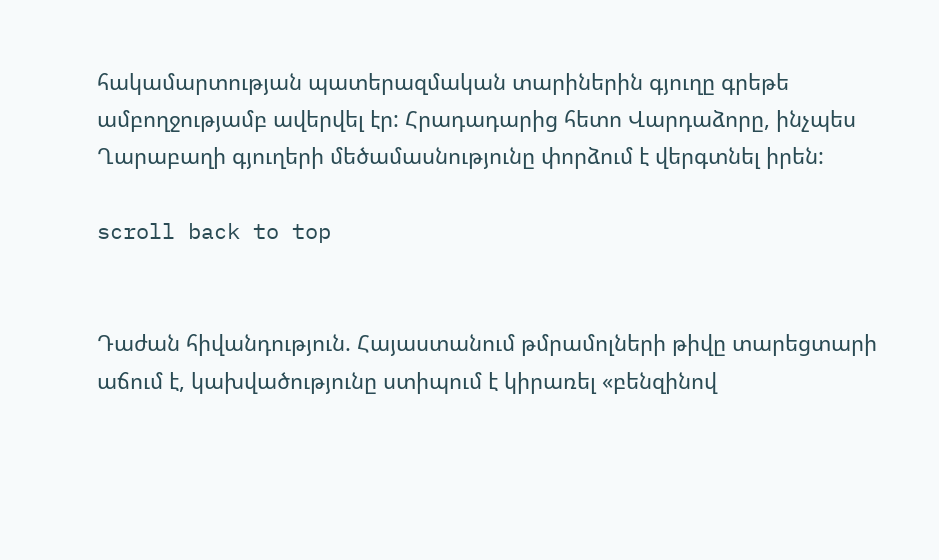հակամարտության պատերազմական տարիներին գյուղը գրեթե ամբողջությամբ ավերվել էր: Հրադադարից հետո Վարդաձորը, ինչպես Ղարաբաղի գյուղերի մեծամասնությունը փորձում է վերգտնել իրեն:

scroll back to top


Դաժան հիվանդություն. Հայաստանում թմրամոլների թիվը տարեցտարի աճում է, կախվածությունը ստիպում է կիրառել «բենզինով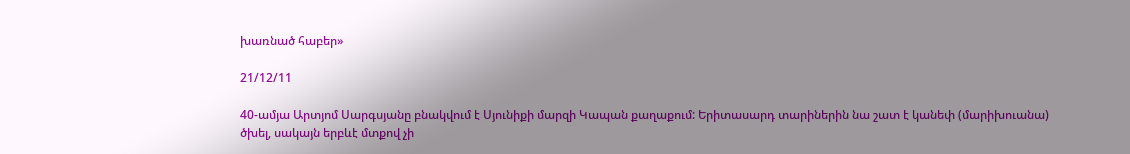խառնած հաբեր»

21/12/11

40-ամյա Արտյոմ Սարգսյանը բնակվում է Սյունիքի մարզի Կապան քաղաքում: Երիտասարդ տարիներին նա շատ է կանեփ (մարիխուանա) ծխել, սակայն երբևէ մտքով չի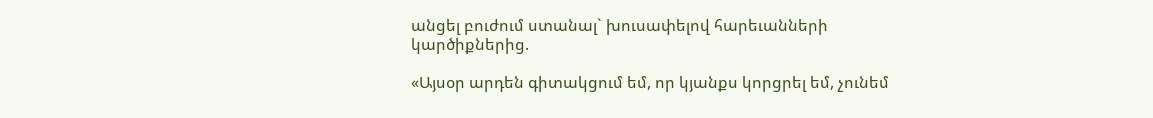անցել բուժում ստանալ` խուսափելով հարեւանների կարծիքներից.

«Այսօր արդեն գիտակցում եմ, որ կյանքս կորցրել եմ, չունեմ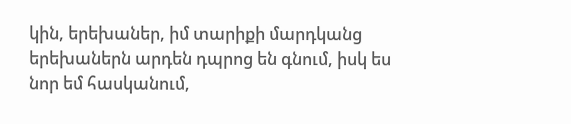կին, երեխաներ, իմ տարիքի մարդկանց երեխաներն արդեն դպրոց են գնում, իսկ ես նոր եմ հասկանում,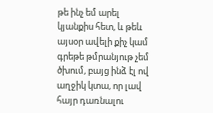թե ինչ եմ արել կյանքիս հետ, և թեև այսօր ավելի քիչ կամ գրեթե թմրանյութ չեմ ծխում, բայց ինձ էլ ով աղջիկ կտա, որ լավ հայր դառնալու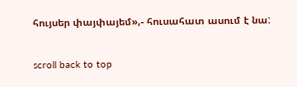հույսեր փայփայեմ»,- հուսահատ ասում է նա:

scroll back to top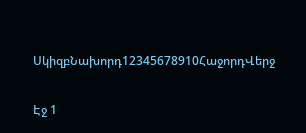ՍկիզբՆախորդ12345678910ՀաջորդՎերջ

Էջ 1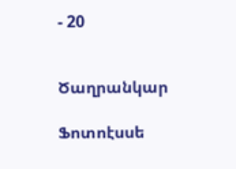- 20


Ծաղրանկար

Ֆոտոէսսե